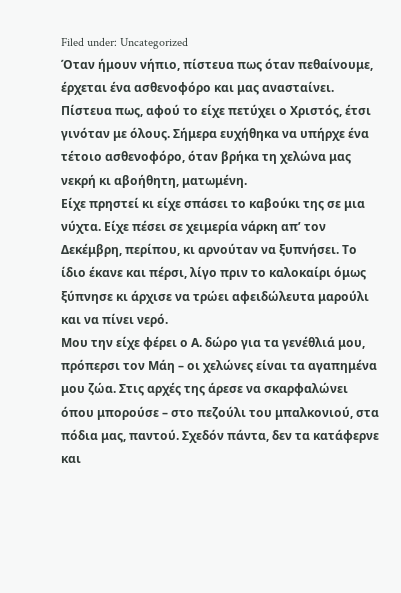Filed under: Uncategorized
Όταν ήμουν νήπιο, πίστευα πως όταν πεθαίνουμε, έρχεται ένα ασθενοφόρο και μας ανασταίνει. Πίστευα πως, αφού το είχε πετύχει ο Χριστός, έτσι γινόταν με όλους. Σήμερα ευχήθηκα να υπήρχε ένα τέτοιο ασθενοφόρο, όταν βρήκα τη χελώνα μας νεκρή κι αβοήθητη, ματωμένη.
Είχε πρηστεί κι είχε σπάσει το καβούκι της σε μια νύχτα. Είχε πέσει σε χειμερία νάρκη απ’ τον Δεκέμβρη, περίπου, κι αρνούταν να ξυπνήσει. Το ίδιο έκανε και πέρσι, λίγο πριν το καλοκαίρι όμως ξύπνησε κι άρχισε να τρώει αφειδώλευτα μαρούλι και να πίνει νερό.
Μου την είχε φέρει ο Α. δώρο για τα γενέθλιά μου, πρόπερσι τον Μάη – οι χελώνες είναι τα αγαπημένα μου ζώα. Στις αρχές της άρεσε να σκαρφαλώνει όπου μπορούσε – στο πεζούλι του μπαλκονιού, στα πόδια μας, παντού. Σχεδόν πάντα, δεν τα κατάφερνε και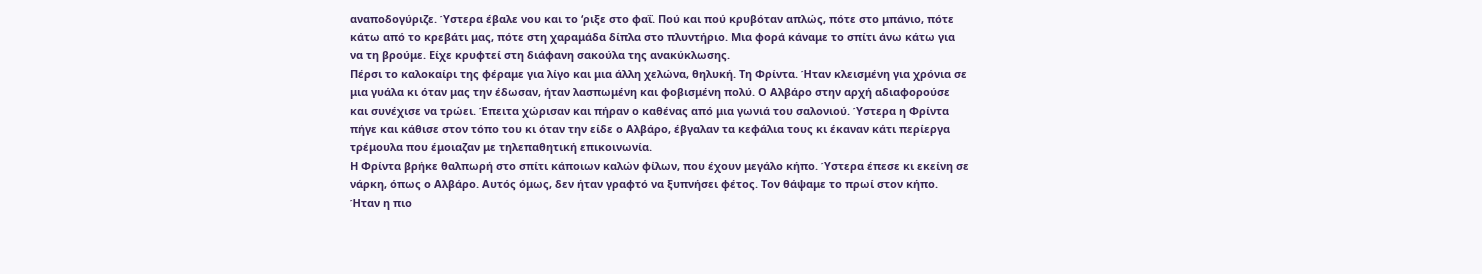αναποδογύριζε. Ύστερα έβαλε νου και το ‘ριξε στο φαΐ. Πού και πού κρυβόταν απλώς, πότε στο μπάνιο, πότε κάτω από το κρεβάτι μας, πότε στη χαραμάδα δίπλα στο πλυντήριο. Μια φορά κάναμε το σπίτι άνω κάτω για να τη βρούμε. Είχε κρυφτεί στη διάφανη σακούλα της ανακύκλωσης.
Πέρσι το καλοκαίρι της φέραμε για λίγο και μια άλλη χελώνα, θηλυκή. Τη Φρίντα. Ήταν κλεισμένη για χρόνια σε μια γυάλα κι όταν μας την έδωσαν, ήταν λασπωμένη και φοβισμένη πολύ. Ο Αλβάρο στην αρχή αδιαφορούσε και συνέχισε να τρώει. Έπειτα χώρισαν και πήραν ο καθένας από μια γωνιά του σαλονιού. Ύστερα η Φρίντα πήγε και κάθισε στον τόπο του κι όταν την είδε ο Αλβάρο, έβγαλαν τα κεφάλια τους κι έκαναν κάτι περίεργα τρέμουλα που έμοιαζαν με τηλεπαθητική επικοινωνία.
Η Φρίντα βρήκε θαλπωρή στο σπίτι κάποιων καλών φίλων, που έχουν μεγάλο κήπο. Ύστερα έπεσε κι εκείνη σε νάρκη, όπως ο Αλβάρο. Αυτός όμως, δεν ήταν γραφτό να ξυπνήσει φέτος. Τον θάψαμε το πρωί στον κήπο. Ήταν η πιο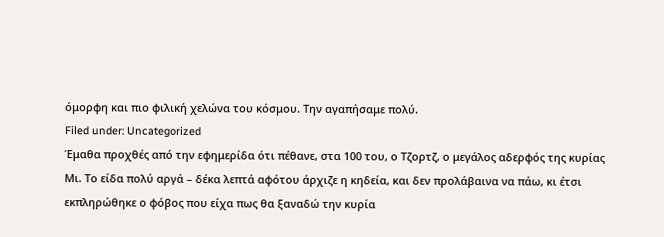όμορφη και πιο φιλική χελώνα του κόσμου. Την αγαπήσαμε πολύ.
Filed under: Uncategorized
Έμαθα προχθές από την εφημερίδα ότι πέθανε, στα 100 του, ο Τζορτζ, ο μεγάλος αδερφός της κυρίας Μι. Το είδα πολύ αργά – δέκα λεπτά αφότου άρχιζε η κηδεία, και δεν προλάβαινα να πάω, κι έτσι εκπληρώθηκε ο φόβος που είχα πως θα ξαναδώ την κυρία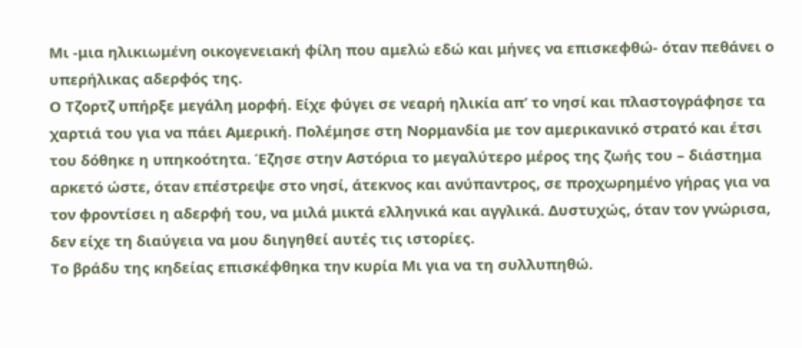Μι -μια ηλικιωμένη οικογενειακή φίλη που αμελώ εδώ και μήνες να επισκεφθώ- όταν πεθάνει ο υπερήλικας αδερφός της.
Ο Τζορτζ υπήρξε μεγάλη μορφή. Είχε φύγει σε νεαρή ηλικία απ’ το νησί και πλαστογράφησε τα χαρτιά του για να πάει Αμερική. Πολέμησε στη Νορμανδία με τον αμερικανικό στρατό και έτσι του δόθηκε η υπηκοότητα. Έζησε στην Αστόρια το μεγαλύτερο μέρος της ζωής του – διάστημα αρκετό ώστε, όταν επέστρεψε στο νησί, άτεκνος και ανύπαντρος, σε προχωρημένο γήρας για να τον φροντίσει η αδερφή του, να μιλά μικτά ελληνικά και αγγλικά. Δυστυχώς, όταν τον γνώρισα, δεν είχε τη διαύγεια να μου διηγηθεί αυτές τις ιστορίες.
Το βράδυ της κηδείας επισκέφθηκα την κυρία Μι για να τη συλλυπηθώ.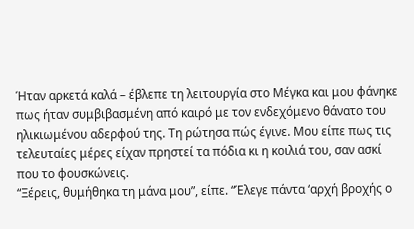Ήταν αρκετά καλά – έβλεπε τη λειτουργία στο Μέγκα και μου φάνηκε πως ήταν συμβιβασμένη από καιρό με τον ενδεχόμενο θάνατο του ηλικιωμένου αδερφού της. Τη ρώτησα πώς έγινε. Μου είπε πως τις τελευταίες μέρες είχαν πρηστεί τα πόδια κι η κοιλιά του, σαν ασκί που το φουσκώνεις.
“Ξέρεις, θυμήθηκα τη μάνα μου”, είπε. “Έλεγε πάντα ‘αρχή βροχής ο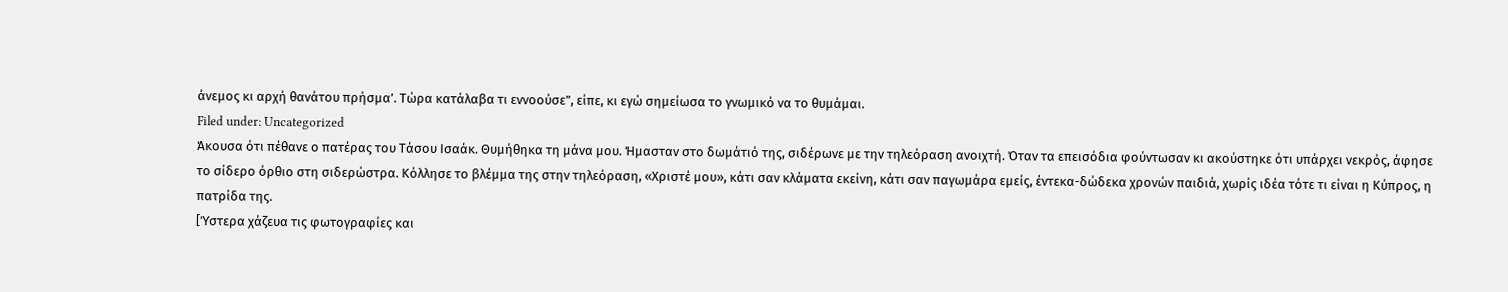άνεμος κι αρχή θανάτου πρήσμα’. Τώρα κατάλαβα τι εννοούσε”, είπε, κι εγώ σημείωσα το γνωμικό να το θυμάμαι.
Filed under: Uncategorized
Άκουσα ότι πέθανε ο πατέρας του Τάσου Ισαάκ. Θυμήθηκα τη μάνα μου. Ήμασταν στο δωμάτιό της, σιδέρωνε με την τηλεόραση ανοιχτή. Όταν τα επεισόδια φούντωσαν κι ακούστηκε ότι υπάρχει νεκρός, άφησε το σίδερο όρθιο στη σιδερώστρα. Κόλλησε το βλέμμα της στην τηλεόραση, «Χριστέ μου», κάτι σαν κλάματα εκείνη, κάτι σαν παγωμάρα εμείς, έντεκα-δώδεκα χρονών παιδιά, χωρίς ιδέα τότε τι είναι η Κύπρος, η πατρίδα της.
[Ύστερα χάζευα τις φωτογραφίες και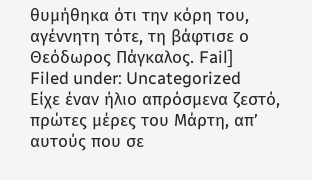θυμήθηκα ότι την κόρη του, αγέννητη τότε, τη βάφτισε ο Θεόδωρος Πάγκαλος. Fail]
Filed under: Uncategorized
Είχε έναν ήλιο απρόσμενα ζεστό, πρώτες μέρες του Μάρτη, απ’ αυτούς που σε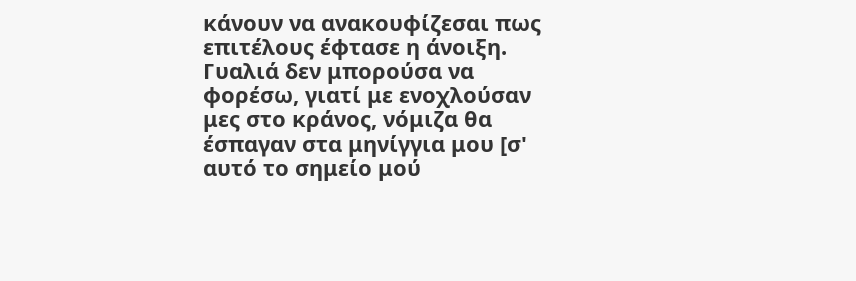κάνουν να ανακουφίζεσαι πως επιτέλους έφτασε η άνοιξη. Γυαλιά δεν μπορούσα να φορέσω, γιατί με ενοχλούσαν μες στο κράνος, νόμιζα θα έσπαγαν στα μηνίγγια μου [σ' αυτό το σημείο μού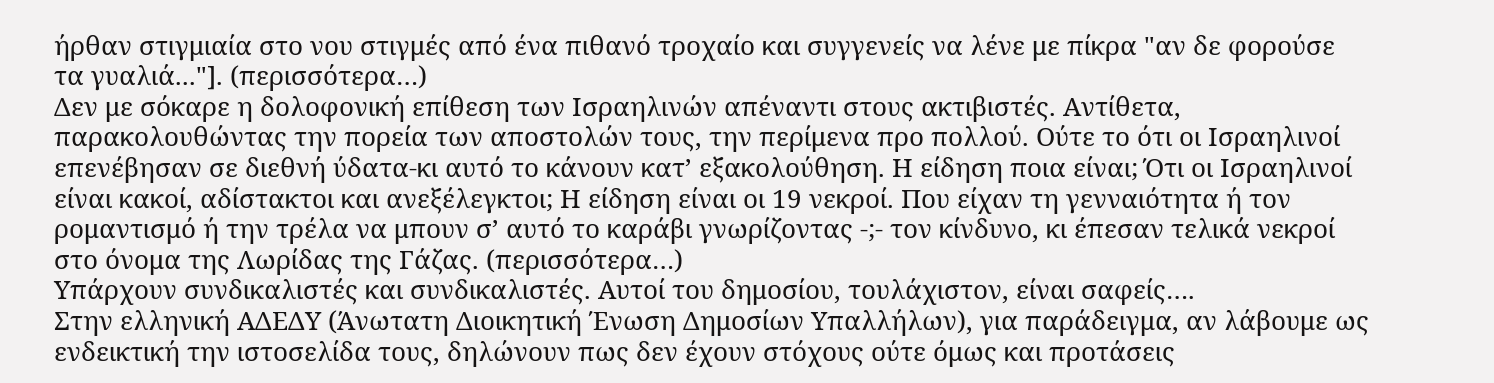ήρθαν στιγμιαία στο νου στιγμές από ένα πιθανό τροχαίο και συγγενείς να λένε με πίκρα "αν δε φορούσε τα γυαλιά..."]. (περισσότερα…)
Δεν με σόκαρε η δολοφονική επίθεση των Ισραηλινών απέναντι στους ακτιβιστές. Αντίθετα, παρακολουθώντας την πορεία των αποστολών τους, την περίμενα προ πολλού. Ούτε το ότι οι Iσραηλινοί επενέβησαν σε διεθνή ύδατα-κι αυτό το κάνουν κατ’ εξακολούθηση. Η είδηση ποια είναι; Ότι οι Ισραηλινοί είναι κακοί, αδίστακτοι και ανεξέλεγκτοι; Η είδηση είναι οι 19 νεκροί. Που είχαν τη γενναιότητα ή τον ρομαντισμό ή την τρέλα να μπουν σ’ αυτό το καράβι γνωρίζοντας -;- τον κίνδυνο, κι έπεσαν τελικά νεκροί στο όνομα της Λωρίδας της Γάζας. (περισσότερα…)
Υπάρχουν συνδικαλιστές και συνδικαλιστές. Αυτοί του δημοσίου, τουλάχιστον, είναι σαφείς….
Στην ελληνική ΑΔΕΔΥ (Άνωτατη Διοικητική Ένωση Δημοσίων Υπαλλήλων), για παράδειγμα, αν λάβουμε ως ενδεικτική την ιστοσελίδα τους, δηλώνουν πως δεν έχουν στόχους ούτε όμως και προτάσεις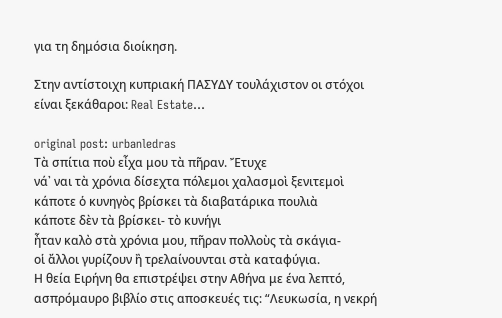για τη δημόσια διοίκηση.

Στην αντίστοιχη κυπριακή ΠΑΣΥΔΥ τουλάχιστον οι στόχοι είναι ξεκάθαροι: Real Estate…

original post: urbanledras
Τὰ σπίτια ποὺ εἶχα μου τὰ πῆραν. Ἔτυχε
νά᾿ ναι τὰ χρόνια δίσεχτα πόλεμοι χαλασμοὶ ξενιτεμοὶ
κάποτε ὁ κυνηγὸς βρίσκει τὰ διαβατάρικα πουλιὰ
κάποτε δὲν τὰ βρίσκει- τὸ κυνήγι
ἦταν καλὸ στὰ χρόνια μου, πῆραν πολλοὺς τὰ σκάγια-
οἱ ἄλλοι γυρίζουν ἢ τρελαίνουνται στὰ καταφύγια.
Η θεία Ειρήνη θα επιστρέψει στην Αθήνα με ένα λεπτό, ασπρόμαυρο βιβλίο στις αποσκευές τις: “Λευκωσία, η νεκρή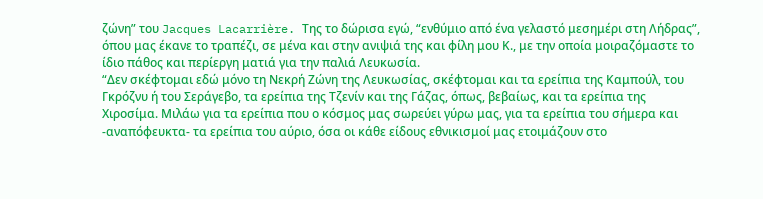ζώνη” του Jacques Lacarrière. Της το δώρισα εγώ, “ενθύμιο από ένα γελαστό μεσημέρι στη Λήδρας”, όπου μας έκανε το τραπέζι, σε μένα και στην ανιψιά της και φίλη μου Κ., με την οποία μοιραζόμαστε το ίδιο πάθος και περίεργη ματιά για την παλιά Λευκωσία.
“Δεν σκέφτομαι εδώ μόνο τη Νεκρή Ζώνη της Λευκωσίας, σκέφτομαι και τα ερείπια της Καμπούλ, του Γκρόζνυ ή του Σεράγεβο, τα ερείπια της Τζενίν και της Γάζας, όπως, βεβαίως, και τα ερείπια της Χιροσίμα. Μιλάω για τα ερείπια που ο κόσμος μας σωρεύει γύρω μας, για τα ερείπια του σήμερα και -αναπόφευκτα- τα ερείπια του αύριο, όσα οι κάθε είδους εθνικισμοί μας ετοιμάζουν στο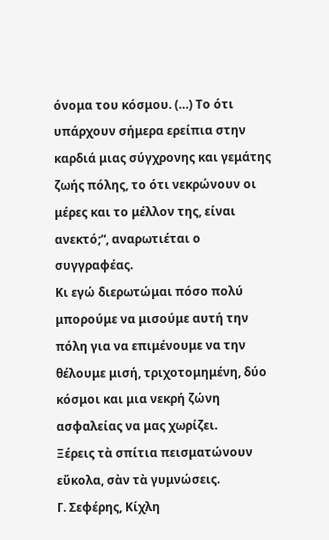όνομα του κόσμου. (…) Το ότι υπάρχουν σήμερα ερείπια στην καρδιά μιας σύγχρονης και γεμάτης ζωής πόλης, το ότι νεκρώνουν οι μέρες και το μέλλον της, είναι ανεκτό;“, αναρωτιέται ο συγγραφέας.
Κι εγώ διερωτώμαι πόσο πολύ μπορούμε να μισούμε αυτή την πόλη για να επιμένουμε να την θέλουμε μισή, τριχοτομημένη, δύο κόσμοι και μια νεκρή ζώνη ασφαλείας να μας χωρίζει.
Ξέρεις τὰ σπίτια πεισματώνουν εὔκολα, σὰν τὰ γυμνώσεις.
Γ. Σεφέρης, Κίχλη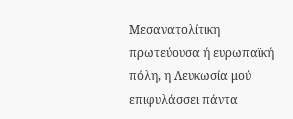Μεσανατολίτικη πρωτεύουσα ή ευρωπαϊκή πόλη, η Λευκωσία μού επιφυλάσσει πάντα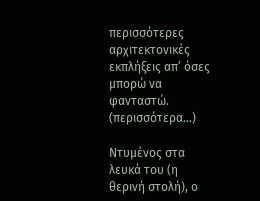περισσότερες αρχιτεκτονικές εκπλήξεις απ’ όσες μπορώ να φανταστώ. (περισσότερα…)

Ντυμένος στα λευκά του (η θερινή στολή), ο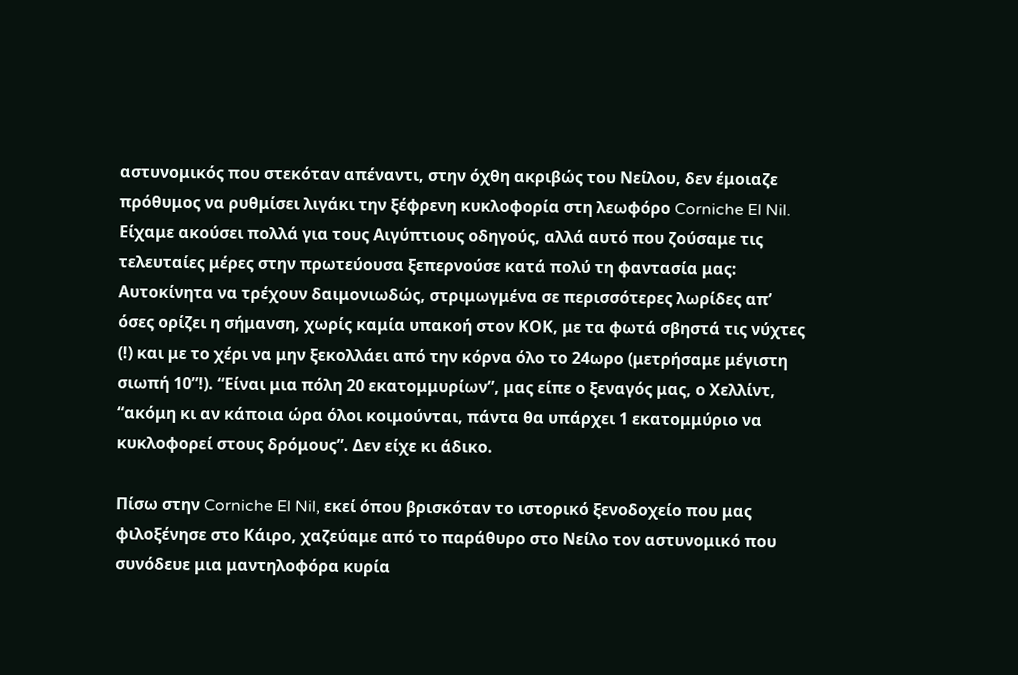αστυνομικός που στεκόταν απέναντι, στην όχθη ακριβώς του Νείλου, δεν έμοιαζε πρόθυμος να ρυθμίσει λιγάκι την ξέφρενη κυκλοφορία στη λεωφόρο Corniche El Nil. Είχαμε ακούσει πολλά για τους Αιγύπτιους οδηγούς, αλλά αυτό που ζούσαμε τις τελευταίες μέρες στην πρωτεύουσα ξεπερνούσε κατά πολύ τη φαντασία μας: Αυτοκίνητα να τρέχουν δαιμονιωδώς, στριμωγμένα σε περισσότερες λωρίδες απ’ όσες ορίζει η σήμανση, χωρίς καμία υπακοή στον ΚΟΚ, με τα φωτά σβηστά τις νύχτες (!) και με το χέρι να μην ξεκολλάει από την κόρνα όλο το 24ωρο (μετρήσαμε μέγιστη σιωπή 10”!). “Είναι μια πόλη 20 εκατομμυρίων”, μας είπε ο ξεναγός μας, ο Χελλίντ, “ακόμη κι αν κάποια ώρα όλοι κοιμούνται, πάντα θα υπάρχει 1 εκατομμύριο να κυκλοφορεί στους δρόμους”. Δεν είχε κι άδικο.

Πίσω στην Corniche El Nil, εκεί όπου βρισκόταν το ιστορικό ξενοδοχείο που μας φιλοξένησε στο Κάιρο, χαζεύαμε από το παράθυρο στο Νείλο τον αστυνομικό που συνόδευε μια μαντηλοφόρα κυρία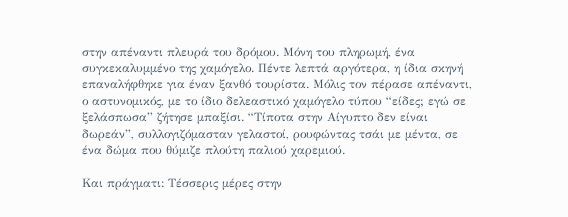στην απέναντι πλευρά του δρόμου. Μόνη του πληρωμή, ένα συγκεκαλυμμένο της χαμόγελο. Πέντε λεπτά αργότερα, η ίδια σκηνή επαναλήφθηκε για έναν ξανθό τουρίστα. Μόλις τον πέρασε απέναντι, ο αστυνομικός, με το ίδιο δελεαστικό χαμόγελο τύπου “είδες; εγώ σε ξελάσπωσα” ζήτησε μπαξίσι. “Τίποτα στην Αίγυπτο δεν είναι δωρεάν”, συλλογιζόμασταν γελαστοί, ρουφώντας τσάι με μέντα, σε ένα δώμα που θύμιζε πλούτη παλιού χαρεμιού.

Και πράγματι: Τέσσερις μέρες στην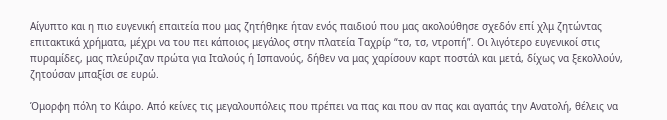Αίγυπτο και η πιο ευγενική επαιτεία που μας ζητήθηκε ήταν ενός παιδιού που μας ακολούθησε σχεδόν επί χλμ ζητώντας επιτακτικά χρήματα, μέχρι να του πει κάποιος μεγάλος στην πλατεία Ταχρίρ “τσ, τσ, ντροπή”. Οι λιγότερο ευγενικοί στις πυραμίδες, μας πλεύριζαν πρώτα για Ιταλούς ή Ισπανούς, δήθεν να μας χαρίσουν καρτ ποστάλ και μετά, δίχως να ξεκολλούν, ζητούσαν μπαξίσι σε ευρώ.

Όμορφη πόλη το Κάιρο. Από κείνες τις μεγαλουπόλεις που πρέπει να πας και που αν πας και αγαπάς την Ανατολή, θέλεις να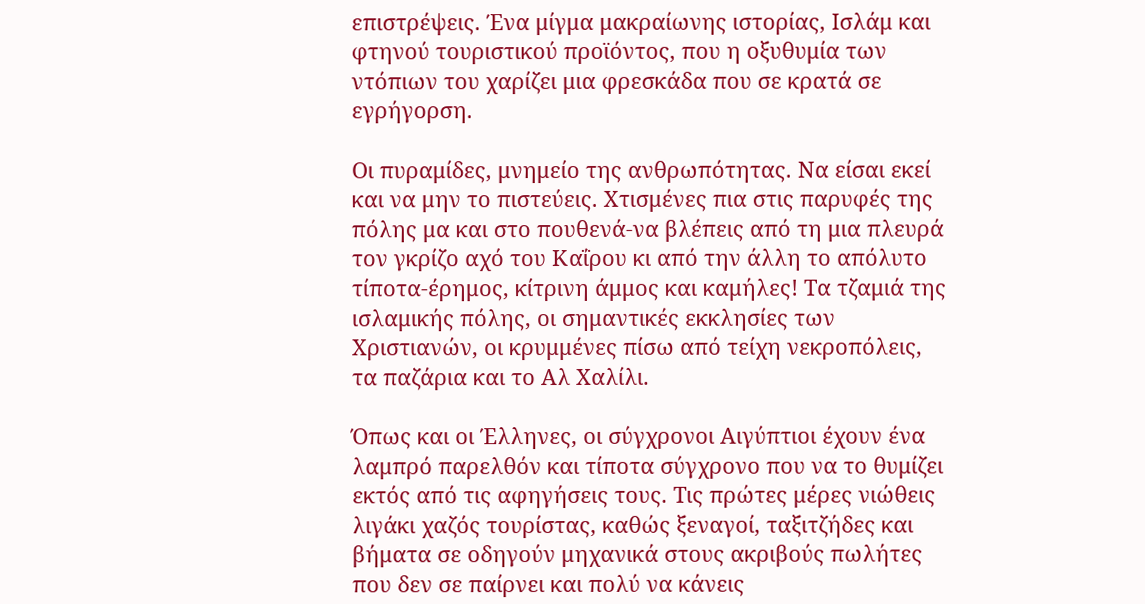επιστρέψεις. Ένα μίγμα μακραίωνης ιστορίας, Ισλάμ και φτηνού τουριστικού προϊόντος, που η οξυθυμία των ντόπιων του χαρίζει μια φρεσκάδα που σε κρατά σε εγρήγορση.

Οι πυραμίδες, μνημείο της ανθρωπότητας. Να είσαι εκεί και να μην το πιστεύεις. Χτισμένες πια στις παρυφές της πόλης μα και στο πουθενά-να βλέπεις από τη μια πλευρά τον γκρίζο αχό του Καΐρου κι από την άλλη το απόλυτο τίποτα-έρημος, κίτρινη άμμος και καμήλες! Τα τζαμιά της ισλαμικής πόλης, οι σημαντικές εκκλησίες των Χριστιανών, οι κρυμμένες πίσω από τείχη νεκροπόλεις, τα παζάρια και το Αλ Χαλίλι.

Όπως και οι Έλληνες, οι σύγχρονοι Αιγύπτιοι έχουν ένα λαμπρό παρελθόν και τίποτα σύγχρονο που να το θυμίζει εκτός από τις αφηγήσεις τους. Τις πρώτες μέρες νιώθεις λιγάκι χαζός τουρίστας, καθώς ξεναγοί, ταξιτζήδες και βήματα σε οδηγούν μηχανικά στους ακριβούς πωλήτες που δεν σε παίρνει και πολύ να κάνεις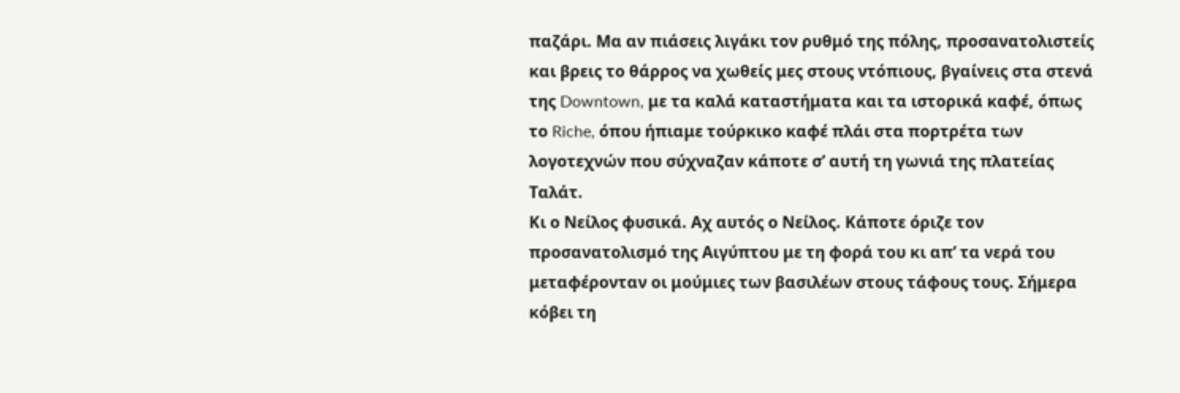παζάρι. Μα αν πιάσεις λιγάκι τον ρυθμό της πόλης, προσανατολιστείς και βρεις το θάρρος να χωθείς μες στους ντόπιους, βγαίνεις στα στενά της Downtown, με τα καλά καταστήματα και τα ιστορικά καφέ, όπως το Riche, όπου ήπιαμε τούρκικο καφέ πλάι στα πορτρέτα των λογοτεχνών που σύχναζαν κάποτε σ’ αυτή τη γωνιά της πλατείας Ταλάτ.
Κι ο Νείλος φυσικά. Αχ αυτός ο Νείλος. Κάποτε όριζε τον προσανατολισμό της Αιγύπτου με τη φορά του κι απ’ τα νερά του μεταφέρονταν οι μούμιες των βασιλέων στους τάφους τους. Σήμερα κόβει τη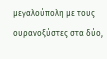μεγαλούπολη με τους ουρανοξύστες στα δύο,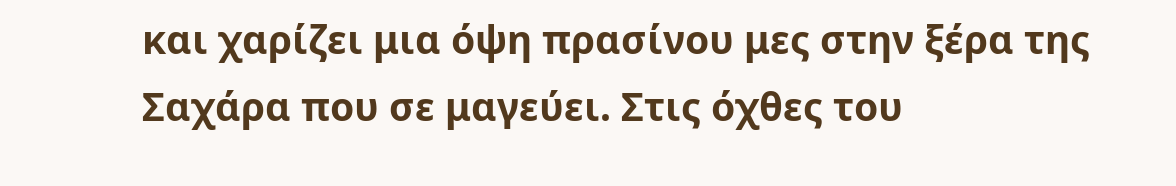και χαρίζει μια όψη πρασίνου μες στην ξέρα της Σαχάρα που σε μαγεύει. Στις όχθες του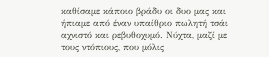καθίσαμε κάποιο βράδυ οι δυο μας και ήπιαμε από έναν υπαίθριο πωλητή τσάι αχνιστό και ρεβυθοχυμό. Νύχτα, μαζί με τους ντόπιους, που μόλις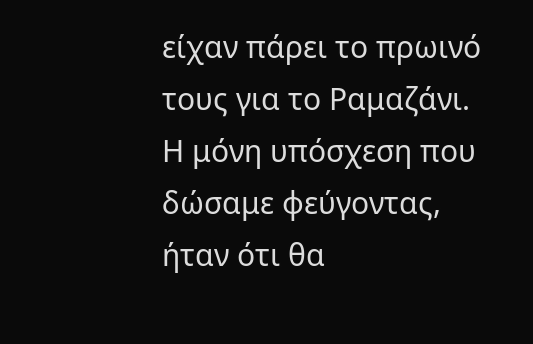είχαν πάρει το πρωινό τους για το Ραμαζάνι.
Η μόνη υπόσχεση που δώσαμε φεύγοντας, ήταν ότι θα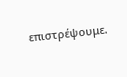επιστρέψουμε.